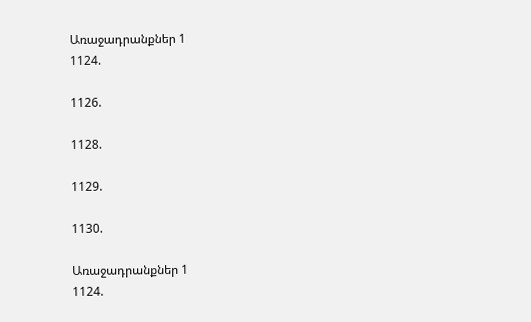Առաջադրանքներ 1
1124.

1126.

1128.

1129.

1130.

Առաջադրանքներ 1
1124.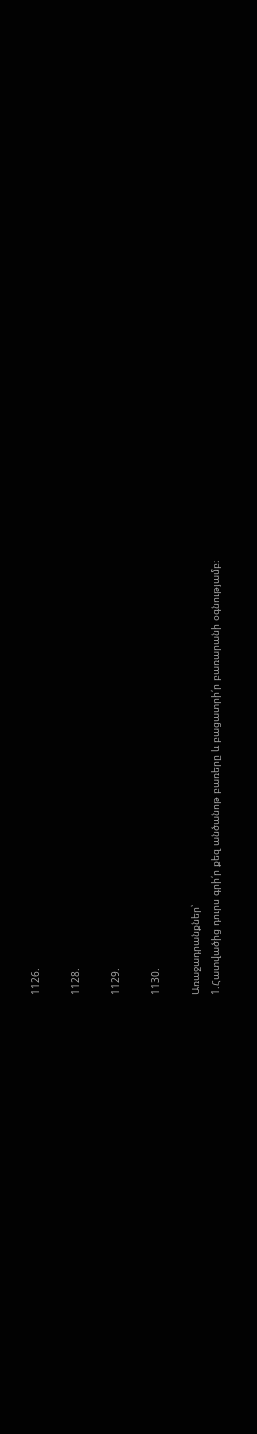1126.

1128.

1129.

1130.

Առաջադրանքներ՝
1.Հատվածից դուրս գրի՛ր քեզ անծանոթ բառերը և բացատրի՛ր բառարանի օգնությամբ։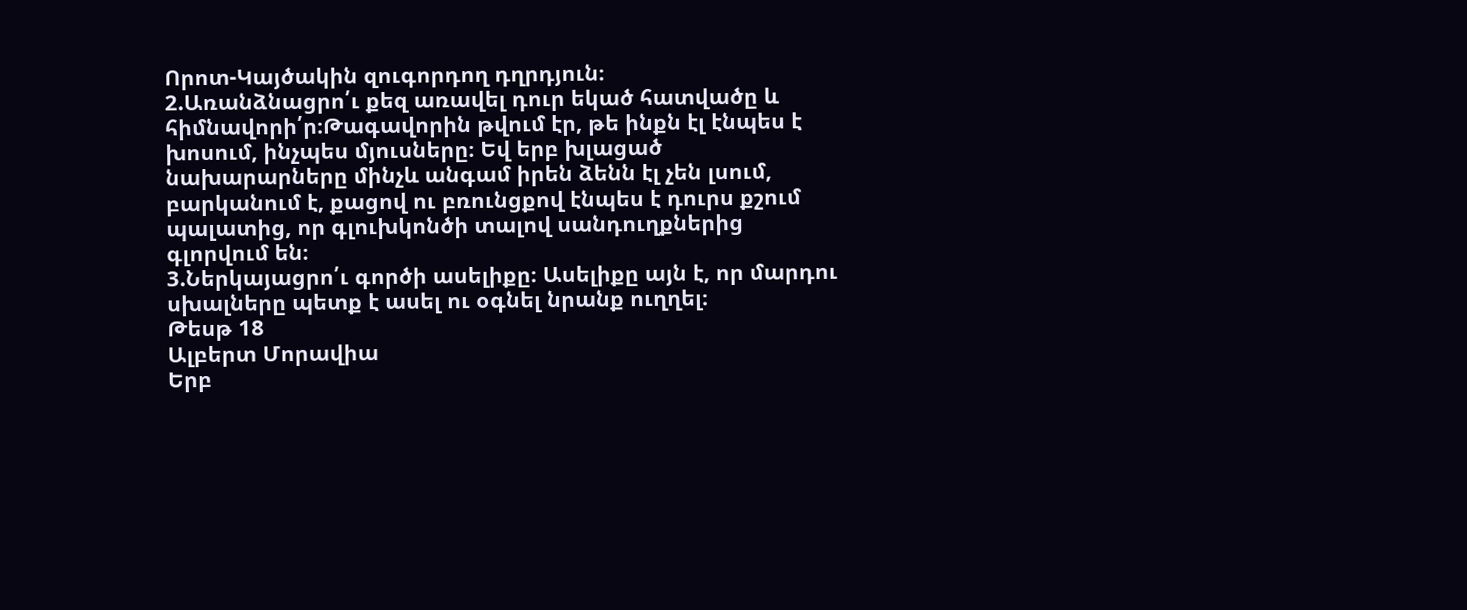Որոտ-Կայծակին զուգորդող դղրդյուն։
2.Առանձնացրո՛ւ քեզ առավել դուր եկած հատվածը և հիմնավորի՛ր։Թագավորին թվում էր, թե ինքն էլ էնպես է խոսում, ինչպես մյուսները։ Եվ երբ խլացած նախարարները մինչև անգամ իրեն ձենն էլ չեն լսում, բարկանում է, քացով ու բռունցքով էնպես է դուրս քշում պալատից, որ գլուխկոնծի տալով սանդուղքներից գլորվում են։
3.Ներկայացրո՛ւ գործի ասելիքը։ Ասելիքը այն է, որ մարդու սխալները պետք է ասել ու օգնել նրանք ուղղել։
Թեսթ 18
Ալբերտ Մորավիա
Երբ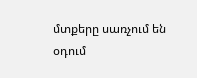մտքերը սառչում են օդում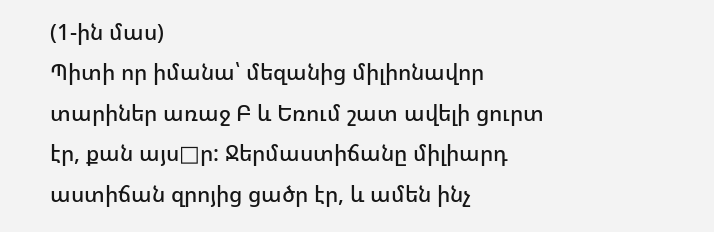(1-ին մաս)
Պիտի որ իմանա՝ մեզանից միլիոնավոր տարիներ առաջ Բ և Եռում շատ ավելի ցուրտ էր, քան այս□ր: Ջերմաստիճանը միլիարդ աստիճան զրոյից ցածր էր, և ամեն ինչ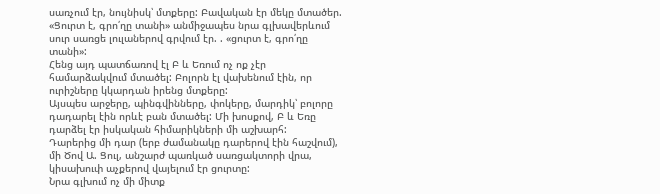սառչում էր, նույնիսկ՝ մտքերը: Բավական էր մեկը մտածեր. «Ցուրտ է, գրո՛ղը տանի» անմիջապես նրա գլխավերևում սուր սառցե լուլաներով գրվում էր. . «ցուրտ է, գրո՛ղը տանի»:
Հենց այդ պատճառով էլ Բ և Եռում ոչ ոք չէր համարձակվում մտածել: Բոլորն էլ վախենում էին, որ ուրիշները կկարդան իրենց մտքերը:
Այսպես արջերը, պինգվինները, փոկերը, մարդիկ՝ բոլորը դադարել էին որևէ բան մտածել: Մի խոսքով, Բ և Եռը դարձել էր իսկական հիմարիկների մի աշխարհ:
Դարերից մի դար (երբ ժամանակը դարերով էին հաշվում), մի Ծով Ա. Ցուլ, անշարժ պառկած սառցակտորի վրա, կիսախուփ աչքերով վայելում էր ցուրտը:
Նրա գլխում ոչ մի միտք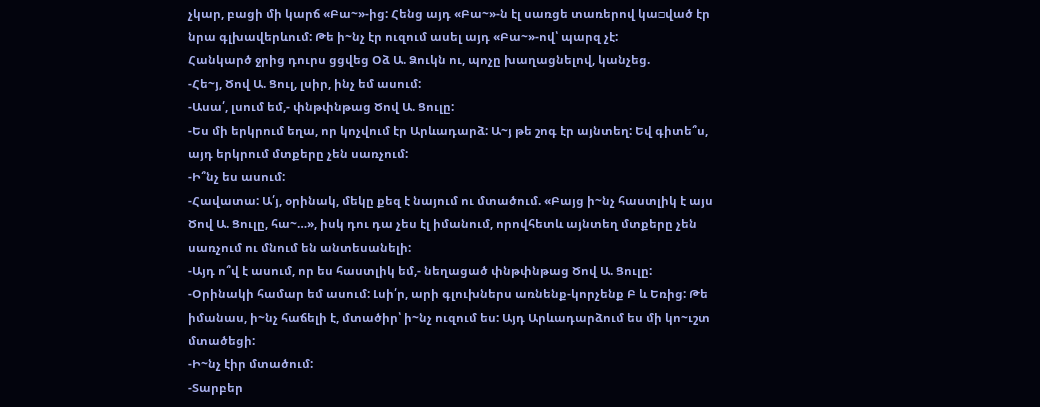չկար, բացի մի կարճ «Բա~»-ից: Հենց այդ «Բա~»-ն էլ սառցե տառերով կա□ված էր նրա գլխավերևում: Թե ի~նչ էր ուզում ասել այդ «Բա~»-ով՝ պարզ չէ:
Հանկարծ ջրից դուրս ցցվեց Օձ Ա. Ձուկն ու, պոչը խաղացնելով, կանչեց.
-Հե~յ, Ծով Ա. Ցուլ, լսիր, ինչ եմ ասում:
-Ասա՛, լսում եմ,- փնթփնթաց Ծով Ա. Ցուլը:
-Ես մի երկրում եղա, որ կոչվում էր Արևադարձ: Ա~յ թե շոգ էր այնտեղ: Եվ գիտե՞ս, այդ երկրում մտքերը չեն սառչում:
-Ի՞նչ ես ասում:
-Հավատա: Ա՛յ, օրինակ, մեկը քեզ է նայում ու մտածում. «Բայց ի~նչ հաստլիկ է այս Ծով Ա. Ցուլը, հա~…», իսկ դու դա չես էլ իմանում, որովհետև այնտեղ մտքերը չեն սառչում ու մնում են անտեսանելի:
-Այդ ո՞վ է ասում, որ ես հաստլիկ եմ,- նեղացած փնթփնթաց Ծով Ա. Ցուլը:
-Օրինակի համար եմ ասում: Լսի՛ր, արի գլուխներս առնենք-կորչենք Բ և Եռից: Թե իմանաս, ի~նչ հաճելի է, մտածիր՝ ի~նչ ուզում ես: Այդ Արևադարձում ես մի կո~ւշտ մտածեցի:
-Ի~նչ էիր մտածում:
-Տարբեր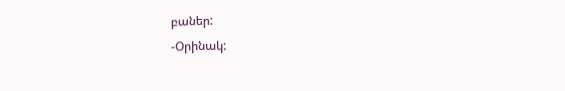բաներ:
-Օրինակ: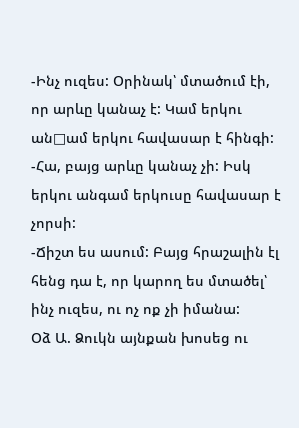-Ինչ ուզես: Օրինակ՝ մտածում էի, որ արևը կանաչ է: Կամ երկու ան□ամ երկու հավասար է հինգի:
-Հա, բայց արևը կանաչ չի: Իսկ երկու անգամ երկուսը հավասար է չորսի:
-Ճիշտ ես ասում: Բայց հրաշալին էլ հենց դա է, որ կարող ես մտածել՝ ինչ ուզես, ու ոչ ոք չի իմանա:
Օձ Ա. Ձուկն այնքան խոսեց ու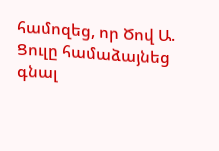համոզեց, որ Ծով Ա. Ցուլը համաձայնեց գնալ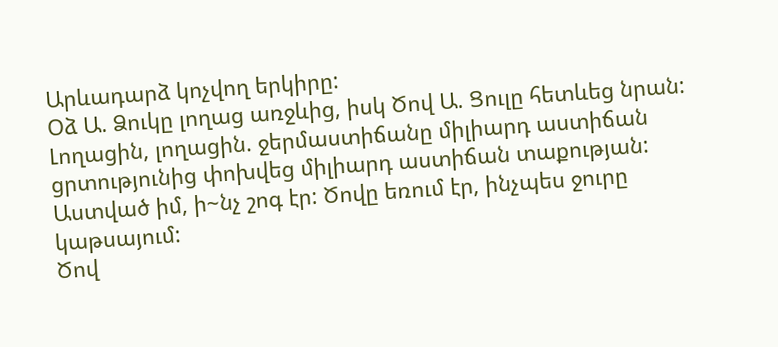Արևադարձ կոչվող երկիրը:
Օձ Ա. Ձուկը լողաց առջևից, իսկ Ծով Ա. Ցուլը հետևեց նրան:
Լողացին, լողացին. ջերմաստիճանը միլիարդ աստիճան ցրտությունից փոխվեց միլիարդ աստիճան տաքության: Աստված իմ, ի~նչ շոգ էր: Ծովը եռում էր, ինչպես ջուրը կաթսայում:
Ծով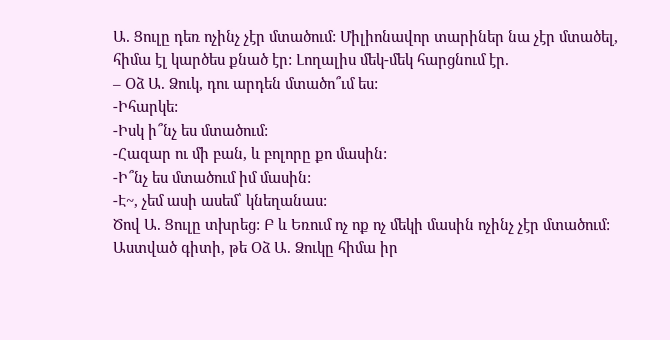Ա. Ցուլը դեռ ոչինչ չէր մտածում: Միլիոնավոր տարիներ նա չէր մտածել, հիմա էլ կարծես քնած էր: Լողալիս մեկ-մեկ հարցնում էր.
– Օձ Ա. Ձուկ, դու արդեն մտածո՞ւմ ես:
-Իհարկե:
-Իսկ ի՞նչ ես մտածում:
-Հազար ու մի բան, և բոլորը քո մասին:
-Ի՞նչ ես մտածում իմ մասին:
-Է~, չեմ ասի ասեմ՝ կնեղանաս:
Ծով Ա. Ցուլը տխրեց: Բ և Եռում ոչ ոք ոչ մեկի մասին ոչինչ չէր մտածում: Աստված գիտի, թե Օձ Ա. Ձուկը հիմա իր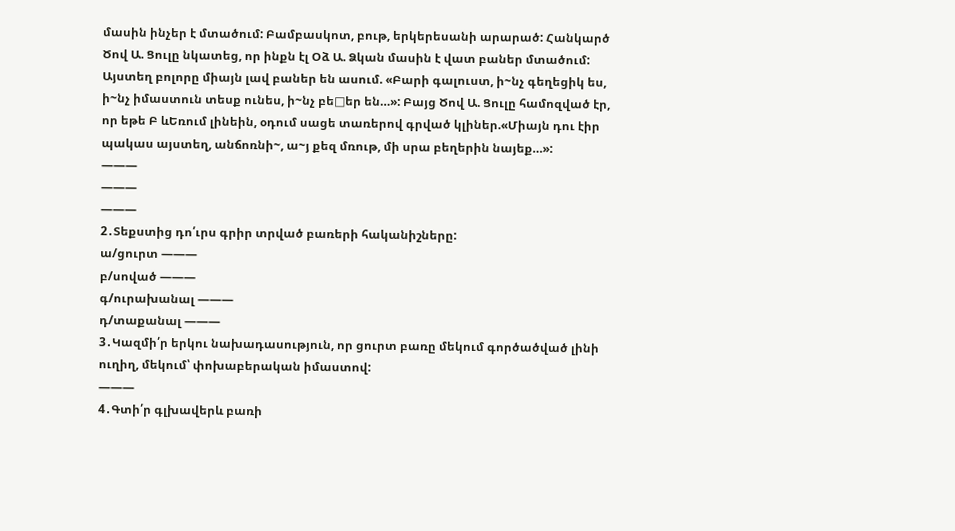մասին ինչեր է մտածում: Բամբասկոտ, բութ, երկերեսանի արարած: Հանկարծ Ծով Ա. Ցուլը նկատեց, որ ինքն էլ Օձ Ա. Ձկան մասին է վատ բաներ մտածում:
Այստեղ բոլորը միայն լավ բաներ են ասում. «Բարի գալուստ, ի~նչ գեղեցիկ ես, ի~նչ իմաստուն տեսք ունես, ի~նչ բե□եր են…»: Բայց Ծով Ա. Ցուլը համոզված էր, որ եթե Բ ևԵռում լինեին, օդում սացե տառերով գրված կլիներ.«Միայն դու էիր պակաս այստեղ, անճոռնի~, ա~յ քեզ մռութ, մի սրա բեղերին նայեք…»:
———
———
———
2․Տեքստից դո՛ւրս գրիր տրված բառերի հականիշները:
ա/ցուրտ ———
բ/սոված ———
գ/ուրախանալ ———
դ/տաքանալ ———
3․Կազմի՛ր երկու նախադասություն, որ ցուրտ բառը մեկում գործածված լինի ուղիղ, մեկում՝ փոխաբերական իմաստով:
———
4․Գտի՛ր գլխավերև բառի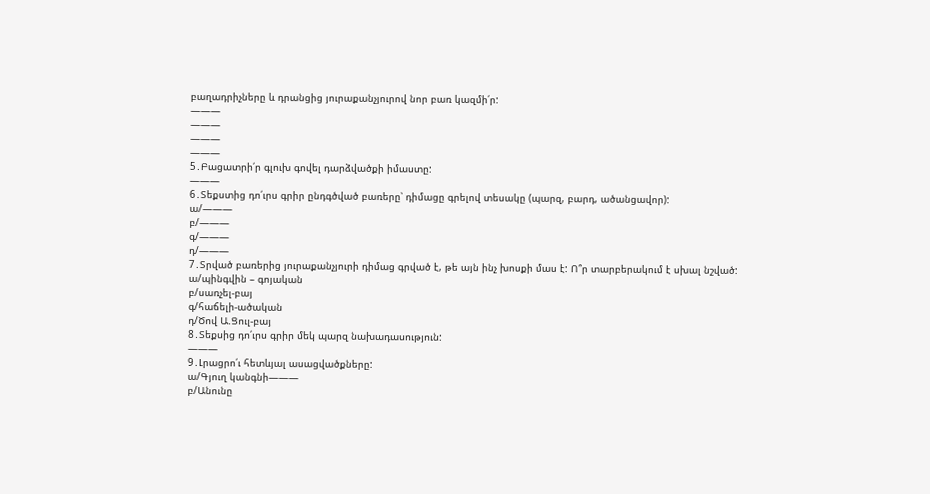բաղադրիչները և դրանցից յուրաքանչյուրով նոր բառ կազմի՛ր:
———
———
———
———
5․Բացատրի՛ր գլուխ գովել դարձվածքի իմաստը:
———
6․Տեքստից դո՛ւրս գրիր ընդգծված բառերը՝ դիմացը գրելով տեսակը (պարզ, բարդ, ածանցավոր):
ա/———
բ/———
գ/———
դ/———
7․Տրված բառերից յուրաքանչյուրի դիմաց գրված է, թե այն ինչ խոսքի մաս է: Ո՞ր տարբերակում է սխալ նշված:
ա/պինգվին – գոյական
բ/սառչել-բայ
գ/հաճելի-ածական
դ/Ծով Ա.Ցուլ-բայ
8․Տեքսից դո՛ւրս գրիր մեկ պարզ նախադասություն:
———
9․Լրացրո՛ւ հետևյալ ասացվածքները:
ա/Գյուղ կանգնի———
բ/Անունը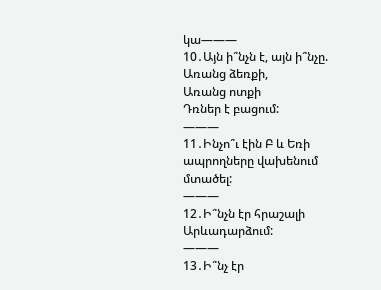կա———
10․Այն ի՞նչն է, այն ի՞նչը.
Առանց ձեռքի,
Առանց ոտքի
Դռներ է բացում:
———
11․Ինչո՞ւ էին Բ և Եռի ապրողները վախենում մտածել:
———
12․Ի՞նչն էր հրաշալի Արևադարձում:
———
13․Ի՞նչ էր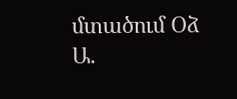մտածում Օձ Ա.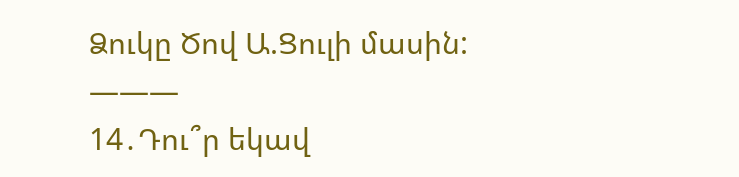Ձուկը Ծով Ա.Ցուլի մասին:
———
14․Դու՞ր եկավ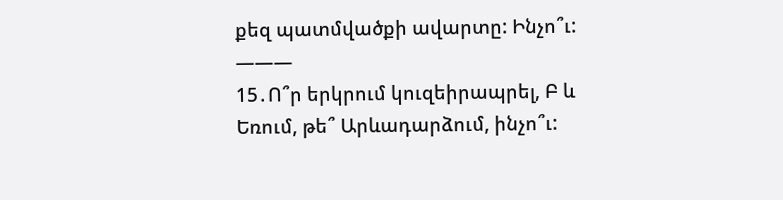քեզ պատմվածքի ավարտը: Ինչո՞ւ:
———
15․Ո՞ր երկրում կուզեիրապրել, Բ և Եռում, թե՞ Արևադարձում, ինչո՞ւ: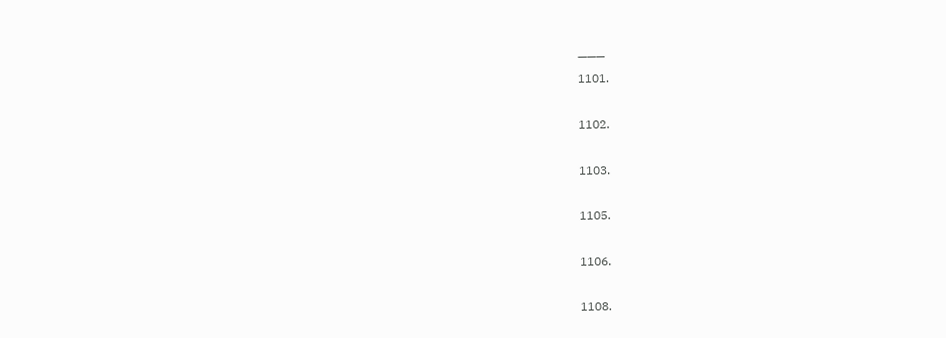———
1101.

1102.

1103.

1105.

1106.

1108.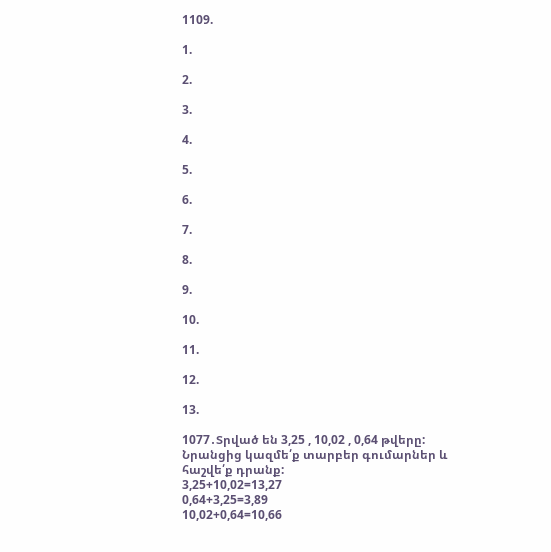1109.

1.

2.

3.

4.

5.

6.

7.

8.

9.

10.

11.

12.

13.

1077․Տրված են 3,25 , 10,02 , 0,64 թվերը: Նրանցից կազմե՛ք տարբեր գումարներ և հաշվե՛ք դրանք:
3,25+10,02=13,27
0,64+3,25=3,89
10,02+0,64=10,66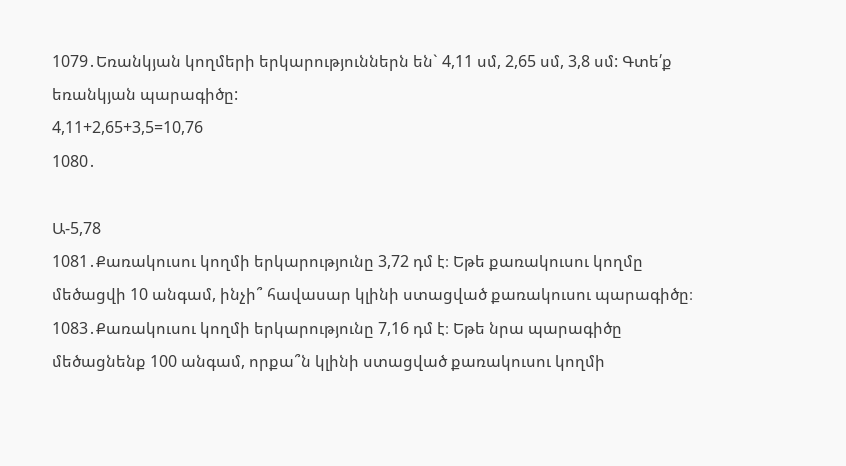1079․Եռանկյան կողմերի երկարություններն են` 4,11 սմ, 2,65 սմ, 3,8 սմ: Գտե՛ք եռանկյան պարագիծը:
4,11+2,65+3,5=10,76
1080․

Ա-5,78
1081․Քառակուսու կողմի երկարությունը 3,72 դմ է։ Եթե քառակուսու կողմը մեծացվի 10 անգամ, ինչի՞ հավասար կլինի ստացված քառակուսու պարագիծը։
1083․Քառակուսու կողմի երկարությունը 7,16 դմ է։ Եթե նրա պարագիծը մեծացնենք 100 անգամ, որքա՞ն կլինի ստացված քառակուսու կողմի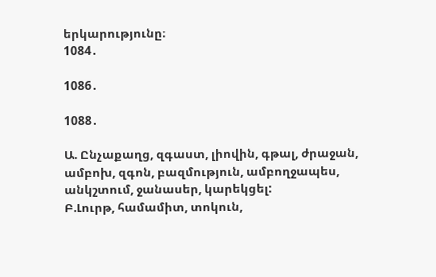երկարությունը։
1084․

1086․

1088․

Ա. Ընչաքաղց, զգաստ, լիովին, գթալ, ժրաջան, ամբոխ, զգոն, բազմություն, ամբողջապես, անկշտում, ջանասեր, կարեկցել:
Բ.Լուրթ, համամիտ, տոկուն,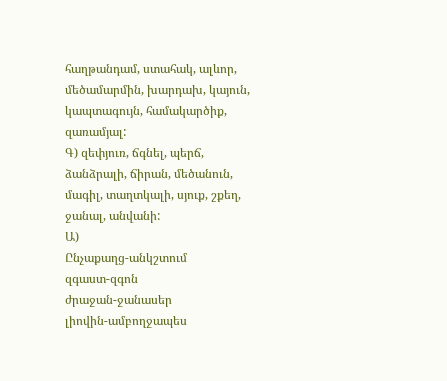հաղթանդամ, ստահակ, ալևոր, մեծամարմին, խարդախ, կայուն, կապտագույն, համակարծիք, զառամյալ:
Գ) զեփյուռ, ճգնել, պերճ, ձանձրալի, ճիրան, մեծանուն, մագիլ, տաղտկալի, սյուք, շքեղ, ջանալ, անվանի:
Ա)
Ընչաքաղց-անկշտում
զգաստ-զգոն
ժրաջան-ջանասեր
լիովին-ամբողջապես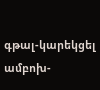գթալ-կարեկցել
ամբոխ-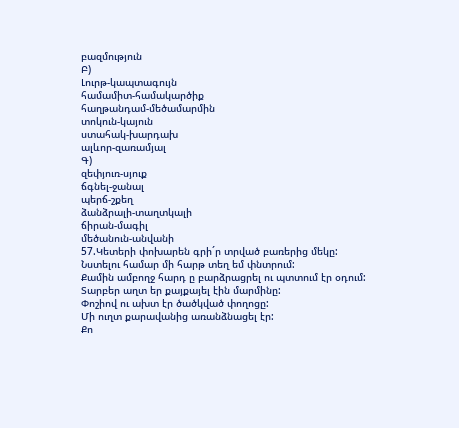բազմություն
Բ)
Լուրթ-կապտագույն
համամիտ-համակարծիք
հաղթանդամ-մեծամարմին
տոկուն-կայուն
ստահակ-խարդախ
ալևոր-զառամյալ
Գ)
զեփյուռ-սյուք
ճգնել-ջանալ
պերճ-շքեղ
ձանձրալի-տաղտկալի
ճիրան-մագիլ
մեծանուն-անվանի
57.Կետերի փոխարեն գրի´ր տրված բառերից մեկը:
Նստելու համար մի հարթ տեղ եմ փնտրում:
Քամին ամբողջ հարդ ը բարձրացրել ու պտտում էր օդում:
Տարբեր աղտ եր քայքայել էին մարմինը:
Փոշիով ու ախտ էր ծածկված փողոցը:
Մի ուղտ քարավանից առանձնացել էր:
Քո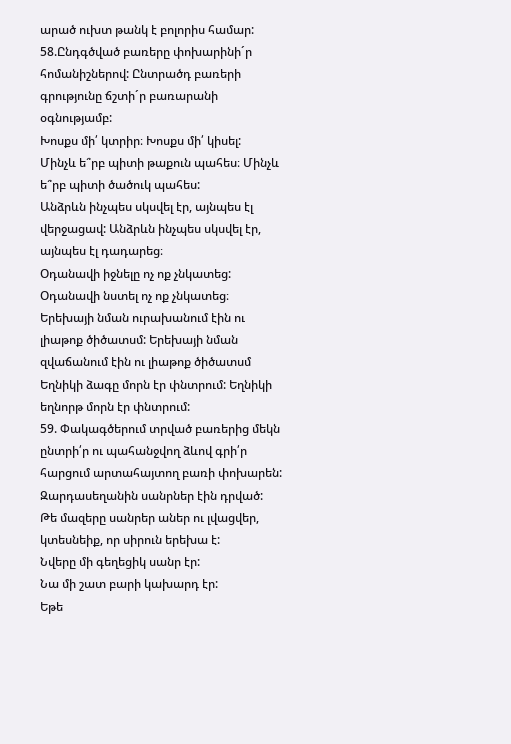արած ուխտ թանկ է բոլորիս համար:
58.Ընդգծված բառերը փոխարինի´ր հոմանիշներով: Ընտրածդ բառերի գրությունը ճշտի´ր բառարանի օգնությամբ:
Խոսքս մի՛ կտրիր։ Խոսքս մի՛ կիսել:
Մինչև ե՞րբ պիտի թաքուն պահես։ Մինչև ե՞րբ պիտի ծածուկ պահես:
Անձրևն ինչպես սկսվել էր, այնպես էլ վերջացավ: Անձրևն ինչպես սկսվել էր, այնպես էլ դադարեց։
Օդանավի իջնելը ոչ ոք չնկատեց: Օդանավի նստել ոչ ոք չնկատեց։
Երեխայի նման ուրախանում էին ու լիաթոք ծիծատսմ: Երեխայի նման զվաճանում էին ու լիաթոք ծիծատսմ
Եղնիկի ձագը մորն էր փնտրում: Եղնիկի եղնորթ մորն էր փնտրում:
59. Փակագծերում տրված բառերից մեկն ընտրի՛ր ու պահանջվող ձևով գրի՛ր հարցում արտահայտող բառի փոխարեն:
Զարդասեղանին սանրներ էին դրված:
Թե մազերը սանրեր աներ ու լվացվեր, կտեսնեիք, որ սիրուն երեխա է:
Նվերը մի գեղեցիկ սանր էր:
Նա մի շատ բարի կախարդ էր:
Եթե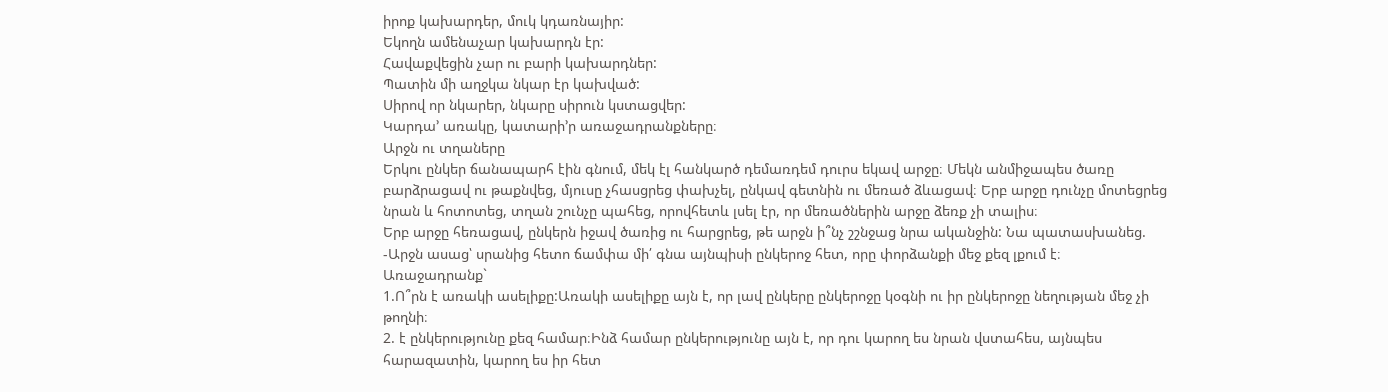իրոք կախարդեր, մուկ կդառնայիր:
Եկողն ամենաչար կախարդն էր:
Հավաքվեցին չար ու բարի կախարդներ:
Պատին մի աղջկա նկար էր կախված:
Սիրով որ նկարեր, նկարը սիրուն կստացվեր:
Կարդա’ առակը, կատարի’ր առաջադրանքները։
Արջն ու տղաները
Երկու ընկեր ճանապարհ էին գնում, մեկ էլ հանկարծ դեմառդեմ դուրս եկավ արջը։ Մեկն անմիջապես ծառը բարձրացավ ու թաքնվեց, մյուսը չհասցրեց փախչել, ընկավ գետնին ու մեռած ձևացավ։ Երբ արջը դունչը մոտեցրեց նրան և հոտոտեց, տղան շունչը պահեց, որովհետև լսել էր, որ մեռածներին արջը ձեռք չի տալիս։
Երբ արջը հեռացավ, ընկերն իջավ ծառից ու հարցրեց, թե արջն ի՞նչ շշնջաց նրա ականջին: Նա պատասխանեց.
-Արջն ասաց՝ սրանից հետո ճամփա մի՛ գնա այնպիսի ընկերոջ հետ, որը փորձանքի մեջ քեզ լքում է։
Առաջադրանք`
1.Ո՞րն է առակի ասելիքը:Առակի ասելիքը այն է, որ լավ ընկերը ընկերոջը կօգնի ու իր ընկերոջը նեղության մեջ չի թողնի։
2. է ընկերությունը քեզ համար։Ինձ համար ընկերությունը այն է, որ դու կարող ես նրան վստահես, այնպես հարազատին, կարող ես իր հետ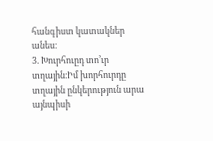հանգիստ կատակներ անես։
3. Խուրհուըդ տո’ւր տղային։Իմ խորհուրդը տղային ընկերություն արա այնպիսի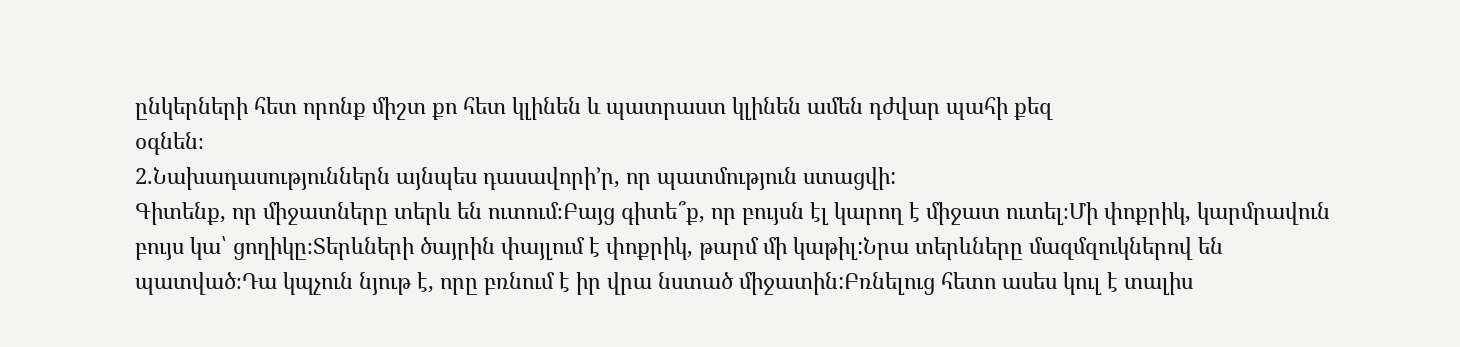ընկերների հետ որոնք միշտ քո հետ կլինեն և պատրաստ կլինեն ամեն դժվար պահի քեզ
օգնեն։
2.Նախադասություններն այնպես դասավորի’ր, որ պատմություն ստացվի:
Գիտենք, որ միջատները տերև են ուտում։Բայց գիտե՞ք, որ բույսն էլ կարող է միջատ ուտել։Մի փոքրիկ, կարմրավուն բույս կա՝ ցողիկը։Տերևների ծայրին փայլում է փոքրիկ, թարմ մի կաթիլ:Նրա տերևները մազմզուկներով են պատված։Դա կպչուն նյութ է, որը բռնում է իր վրա նստած միջատին:Բռնելուց հետո ասես կուլ է տալիս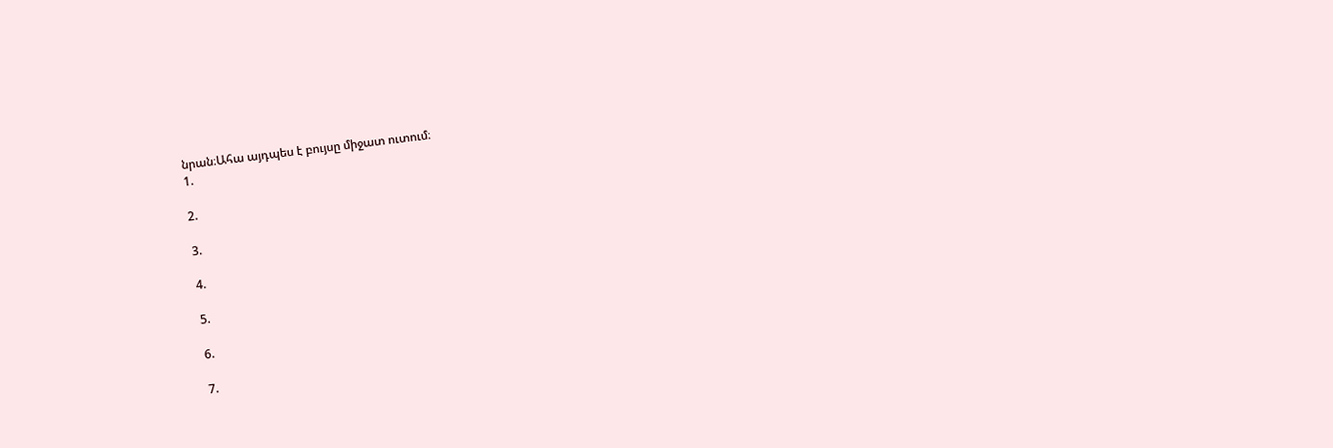նրան։Ահա այդպես է բույսը միջատ ուտում։
1.

2.

3.

4.

5.

6.

7.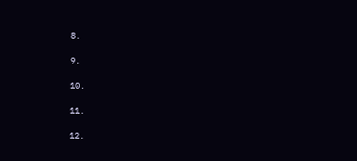8.

9.

10.

11.

12.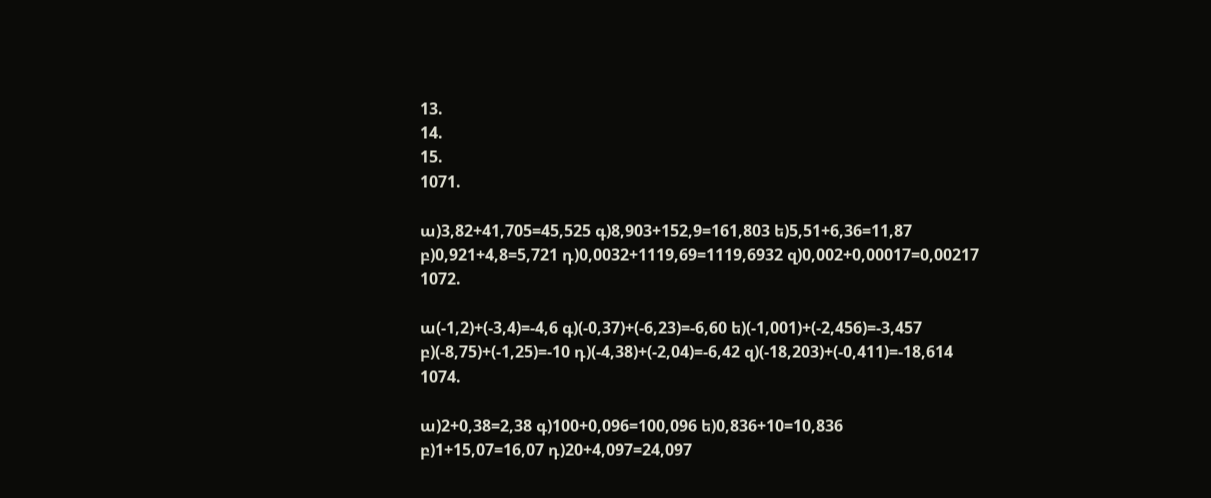13.
14.
15.
1071.

ա)3,82+41,705=45,525 գ)8,903+152,9=161,803 ե)5,51+6,36=11,87
բ)0,921+4,8=5,721 դ)0,0032+1119,69=1119,6932 զ)0,002+0,00017=0,00217
1072.

ա(-1,2)+(-3,4)=-4,6 գ)(-0,37)+(-6,23)=-6,60 ե)(-1,001)+(-2,456)=-3,457
բ)(-8,75)+(-1,25)=-10 դ)(-4,38)+(-2,04)=-6,42 զ)(-18,203)+(-0,411)=-18,614
1074.

ա)2+0,38=2,38 գ)100+0,096=100,096 ե)0,836+10=10,836
բ)1+15,07=16,07 դ)20+4,097=24,097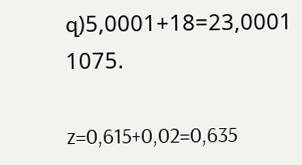զ)5,0001+18=23,0001
1075.

z=0,615+0,02=0,635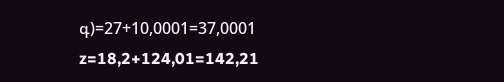գ)=27+10,0001=37,0001
z=18,2+124,01=142,21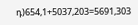դ)654,1+5037,203=5691,303